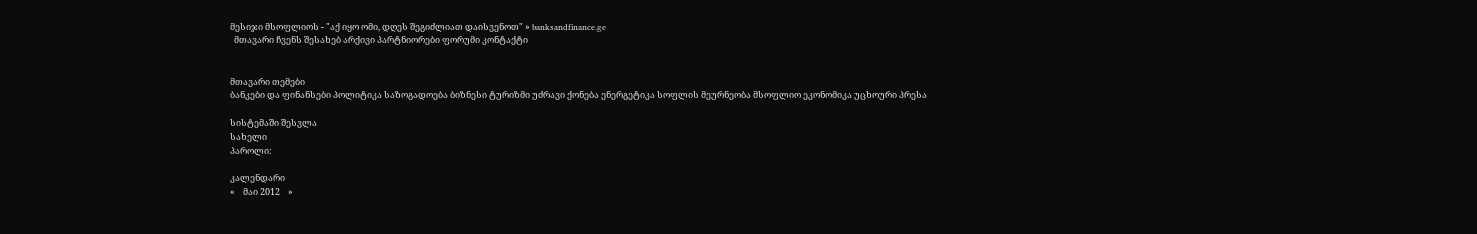მესიჯი მსოფლიოს - "აქ იყო ომი, დღეს შეგიძლიათ დაისვენოთ" » banksandfinance.ge
  მთავარი ჩვენს შესახებ არქივი პარტნიორები ფორუმი კონტაქტი


მთავარი თემები
ბანკები და ფინანსები პოლიტიკა საზოგადოება ბიზნესი ტურიზმი უძრავი ქონება ენერგეტიკა სოფლის მეურნეობა მსოფლიო ეკონომიკა უცხოური პრესა

სისტემაში შესვლა
სახელი
პაროლი:

კალენდარი
«    მაი 2012    »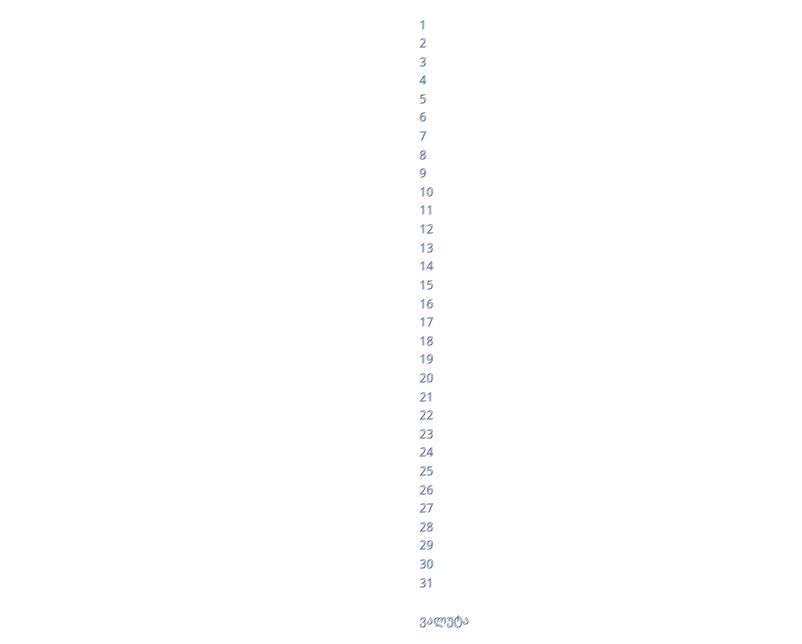1
2
3
4
5
6
7
8
9
10
11
12
13
14
15
16
17
18
19
20
21
22
23
24
25
26
27
28
29
30
31

ვალუტა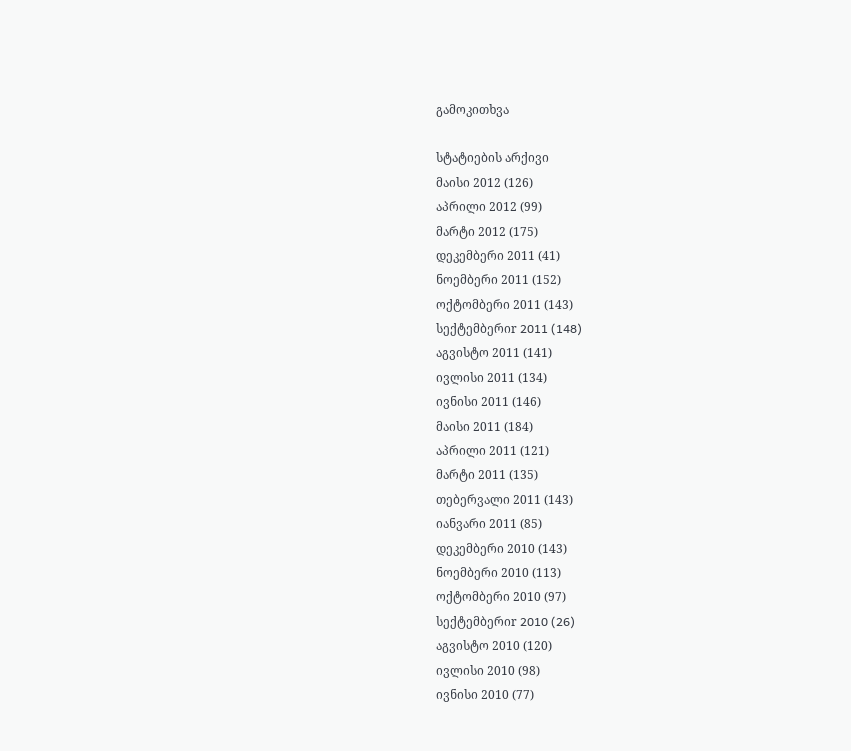გამოკითხვა

სტატიების არქივი
მაისი 2012 (126)
აპრილი 2012 (99)
მარტი 2012 (175)
დეკემბერი 2011 (41)
ნოემბერი 2011 (152)
ოქტომბერი 2011 (143)
სექტემბერიr 2011 (148)
აგვისტო 2011 (141)
ივლისი 2011 (134)
ივნისი 2011 (146)
მაისი 2011 (184)
აპრილი 2011 (121)
მარტი 2011 (135)
თებერვალი 2011 (143)
იანვარი 2011 (85)
დეკემბერი 2010 (143)
ნოემბერი 2010 (113)
ოქტომბერი 2010 (97)
სექტემბერიr 2010 (26)
აგვისტო 2010 (120)
ივლისი 2010 (98)
ივნისი 2010 (77)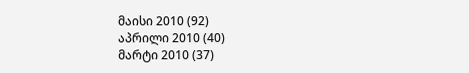მაისი 2010 (92)
აპრილი 2010 (40)
მარტი 2010 (37)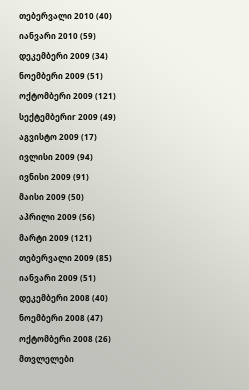თებერვალი 2010 (40)
იანვარი 2010 (59)
დეკემბერი 2009 (34)
ნოემბერი 2009 (51)
ოქტომბერი 2009 (121)
სექტემბერიr 2009 (49)
აგვისტო 2009 (17)
ივლისი 2009 (94)
ივნისი 2009 (91)
მაისი 2009 (50)
აპრილი 2009 (56)
მარტი 2009 (121)
თებერვალი 2009 (85)
იანვარი 2009 (51)
დეკემბერი 2008 (40)
ნოემბერი 2008 (47)
ოქტომბერი 2008 (26)
მთვლელები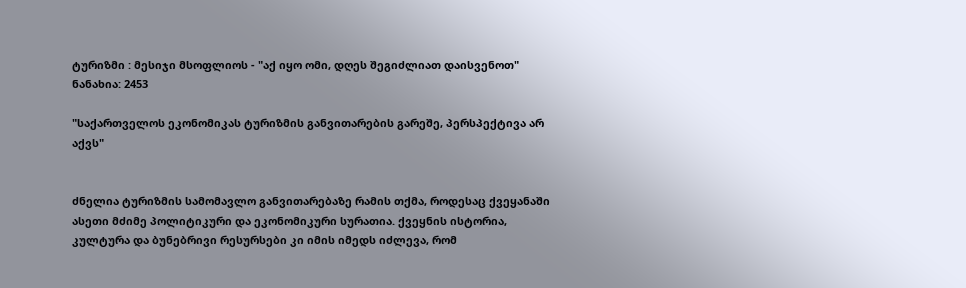ტურიზმი : მესიჯი მსოფლიოს - "აქ იყო ომი, დღეს შეგიძლიათ დაისვენოთ"
ნანახია: 2453

"საქართველოს ეკონომიკას ტურიზმის განვითარების გარეშე, პერსპექტივა არ აქვს"


ძნელია ტურიზმის სამომავლო განვითარებაზე რამის თქმა, როდესაც ქვეყანაში ასეთი მძიმე პოლიტიკური და ეკონომიკური სურათია. ქვეყნის ისტორია, კულტურა და ბუნებრივი რესურსები კი იმის იმედს იძლევა, რომ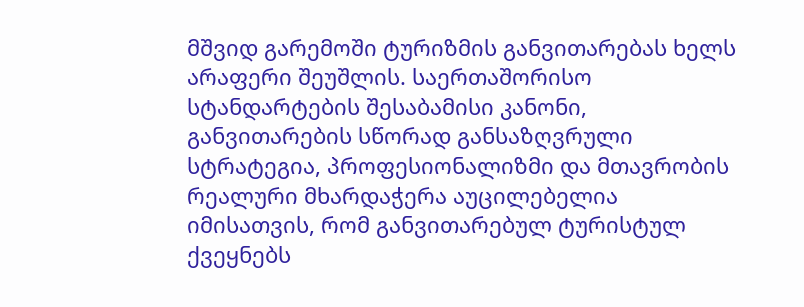მშვიდ გარემოში ტურიზმის განვითარებას ხელს არაფერი შეუშლის. საერთაშორისო სტანდარტების შესაბამისი კანონი, განვითარების სწორად განსაზღვრული სტრატეგია, პროფესიონალიზმი და მთავრობის რეალური მხარდაჭერა აუცილებელია იმისათვის, რომ განვითარებულ ტურისტულ ქვეყნებს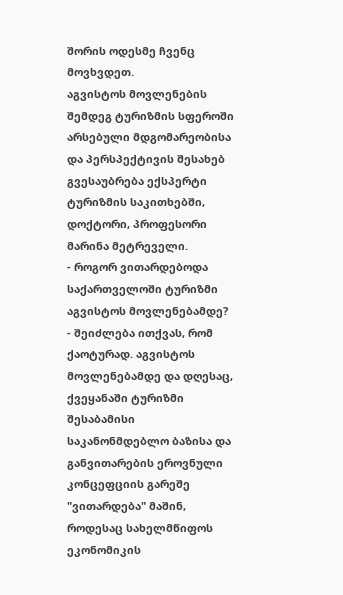შორის ოდესმე ჩვენც მოვხვდეთ.
აგვისტოს მოვლენების შემდეგ ტურიზმის სფეროში არსებული მდგომარეობისა და პერსპექტივის შესახებ გვესაუბრება ექსპერტი ტურიზმის საკითხებში, დოქტორი, პროფესორი მარინა მეტრეველი.
- როგორ ვითარდებოდა საქართველოში ტურიზმი აგვისტოს მოვლენებამდე?
- შეიძლება ითქვას, რომ ქაოტურად. აგვისტოს მოვლენებამდე და დღესაც, ქვეყანაში ტურიზმი შესაბამისი საკანონმდებლო ბაზისა და განვითარების ეროვნული კონცეფციის გარეშე "ვითარდება" მაშინ, როდესაც სახელმწიფოს ეკონომიკის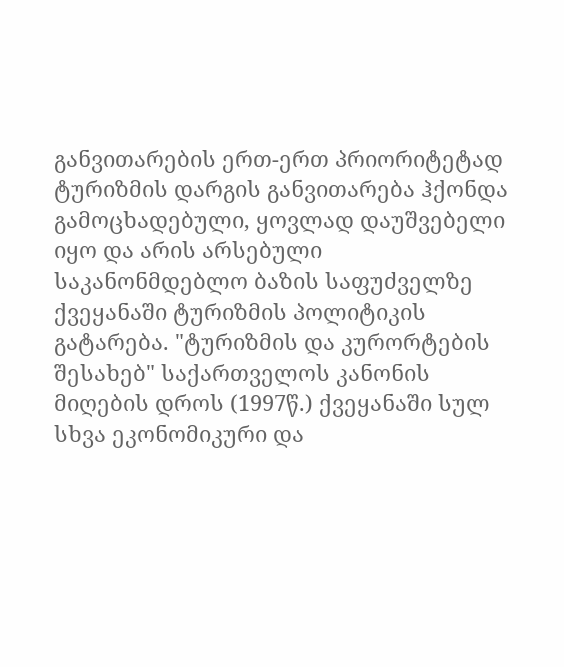განვითარების ერთ-ერთ პრიორიტეტად ტურიზმის დარგის განვითარება ჰქონდა გამოცხადებული, ყოვლად დაუშვებელი იყო და არის არსებული საკანონმდებლო ბაზის საფუძველზე ქვეყანაში ტურიზმის პოლიტიკის გატარება. "ტურიზმის და კურორტების შესახებ" საქართველოს კანონის მიღების დროს (1997წ.) ქვეყანაში სულ სხვა ეკონომიკური და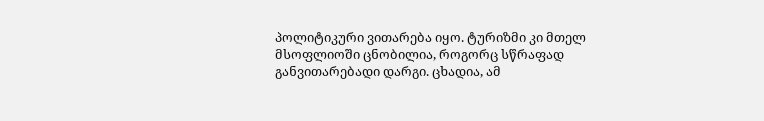პოლიტიკური ვითარება იყო. ტურიზმი კი მთელ მსოფლიოში ცნობილია, როგორც სწრაფად განვითარებადი დარგი. ცხადია, ამ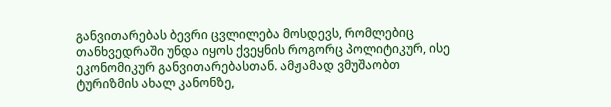განვითარებას ბევრი ცვლილება მოსდევს, რომლებიც თანხვედრაში უნდა იყოს ქვეყნის როგორც პოლიტიკურ, ისე ეკონომიკურ განვითარებასთან. ამჟამად ვმუშაობთ ტურიზმის ახალ კანონზე,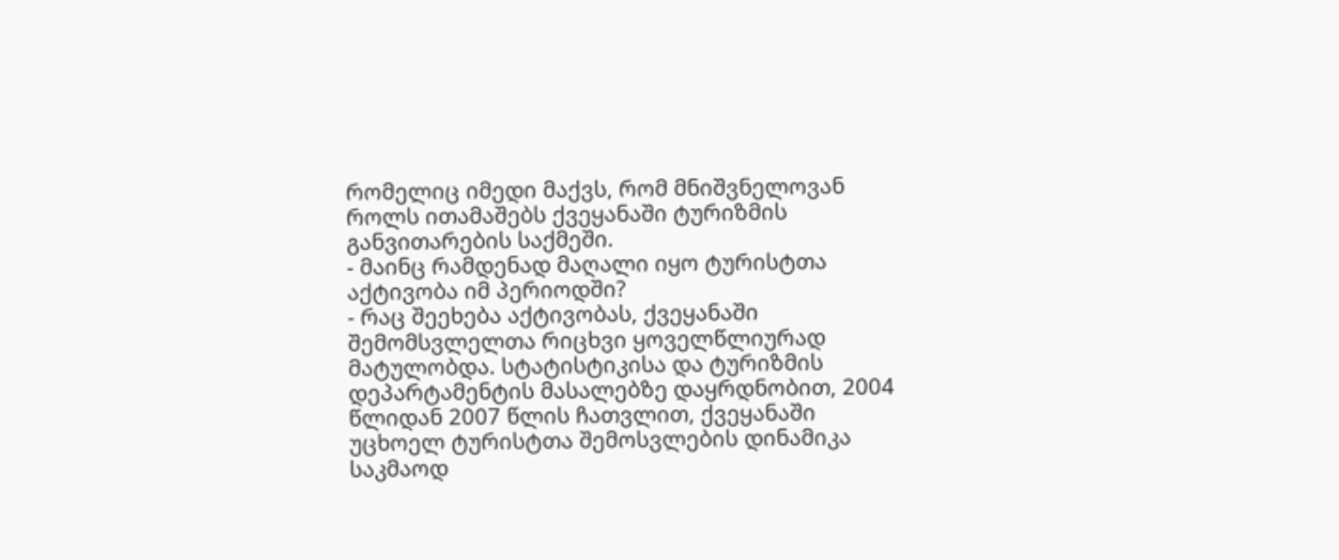რომელიც იმედი მაქვს, რომ მნიშვნელოვან როლს ითამაშებს ქვეყანაში ტურიზმის განვითარების საქმეში.
- მაინც რამდენად მაღალი იყო ტურისტთა აქტივობა იმ პერიოდში?
- რაც შეეხება აქტივობას, ქვეყანაში შემომსვლელთა რიცხვი ყოველწლიურად მატულობდა. სტატისტიკისა და ტურიზმის დეპარტამენტის მასალებზე დაყრდნობით, 2004 წლიდან 2007 წლის ჩათვლით, ქვეყანაში უცხოელ ტურისტთა შემოსვლების დინამიკა საკმაოდ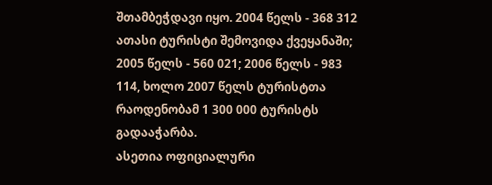შთამბეჭდავი იყო. 2004 წელს - 368 312 ათასი ტურისტი შემოვიდა ქვეყანაში; 2005 წელს - 560 021; 2006 წელს - 983 114, ხოლო 2007 წელს ტურისტთა რაოდენობამ 1 300 000 ტურისტს გადააჭარბა.
ასეთია ოფიციალური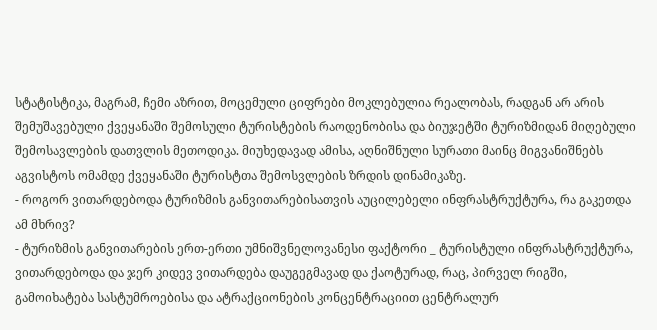სტატისტიკა, მაგრამ, ჩემი აზრით, მოცემული ციფრები მოკლებულია რეალობას, რადგან არ არის შემუშავებული ქვეყანაში შემოსული ტურისტების რაოდენობისა და ბიუჯეტში ტურიზმიდან მიღებული შემოსავლების დათვლის მეთოდიკა. მიუხედავად ამისა, აღნიშნული სურათი მაინც მიგვანიშნებს აგვისტოს ომამდე ქვეყანაში ტურისტთა შემოსვლების ზრდის დინამიკაზე.
- როგორ ვითარდებოდა ტურიზმის განვითარებისათვის აუცილებელი ინფრასტრუქტურა, რა გაკეთდა ამ მხრივ?
- ტურიზმის განვითარების ერთ-ერთი უმნიშვნელოვანესი ფაქტორი _ ტურისტული ინფრასტრუქტურა, ვითარდებოდა და ჯერ კიდევ ვითარდება დაუგეგმავად და ქაოტურად, რაც, პირველ რიგში, გამოიხატება სასტუმროებისა და ატრაქციონების კონცენტრაციით ცენტრალურ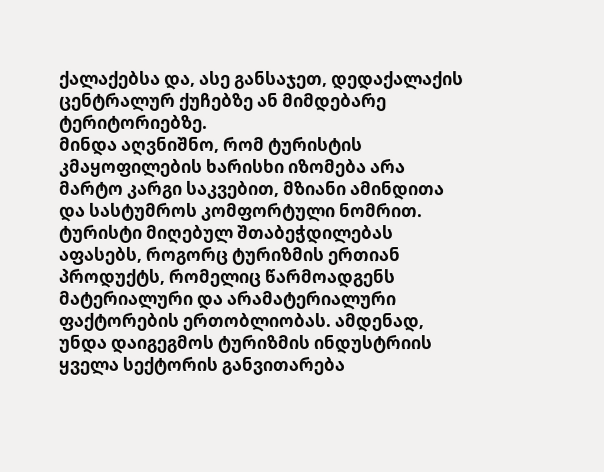ქალაქებსა და, ასე განსაჯეთ, დედაქალაქის ცენტრალურ ქუჩებზე ან მიმდებარე ტერიტორიებზე.
მინდა აღვნიშნო, რომ ტურისტის კმაყოფილების ხარისხი იზომება არა მარტო კარგი საკვებით, მზიანი ამინდითა და სასტუმროს კომფორტული ნომრით. ტურისტი მიღებულ შთაბეჭდილებას აფასებს, როგორც ტურიზმის ერთიან პროდუქტს, რომელიც წარმოადგენს მატერიალური და არამატერიალური ფაქტორების ერთობლიობას. ამდენად, უნდა დაიგეგმოს ტურიზმის ინდუსტრიის ყველა სექტორის განვითარება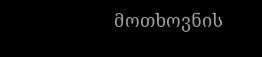მოთხოვნის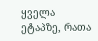ყველა ეტაპზე, რათა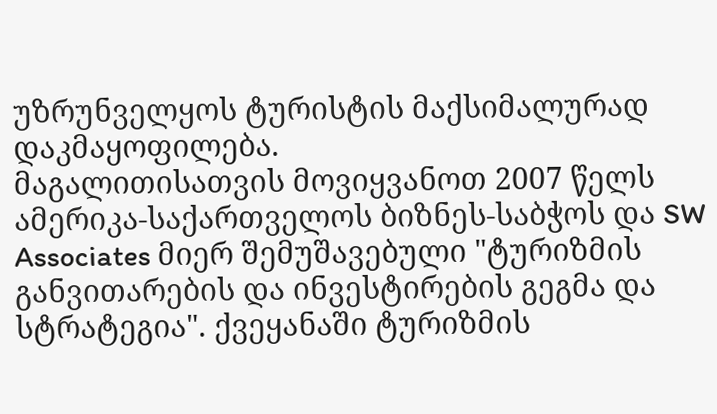უზრუნველყოს ტურისტის მაქსიმალურად დაკმაყოფილება.
მაგალითისათვის მოვიყვანოთ 2007 წელს ამერიკა-საქართველოს ბიზნეს-საბჭოს და SW Associates მიერ შემუშავებული "ტურიზმის განვითარების და ინვესტირების გეგმა და სტრატეგია". ქვეყანაში ტურიზმის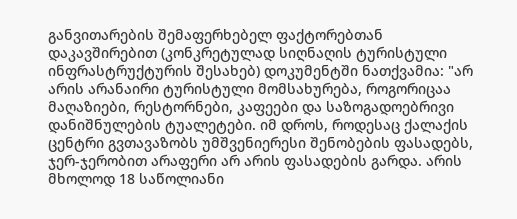განვითარების შემაფერხებელ ფაქტორებთან დაკავშირებით (კონკრეტულად სიღნაღის ტურისტული ინფრასტრუქტურის შესახებ) დოკუმენტში ნათქვამია: "არ არის არანაირი ტურისტული მომსახურება, როგორიცაა მაღაზიები, რესტორნები, კაფეები და საზოგადოებრივი დანიშნულების ტუალეტები. იმ დროს, როდესაც ქალაქის ცენტრი გვთავაზობს უმშვენიერესი შენობების ფასადებს, ჯერ-ჯერობით არაფერი არ არის ფასადების გარდა. არის მხოლოდ 18 საწოლიანი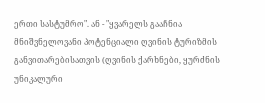ერთი სასტუმრო". ან - "ყვარელს გააჩნია მნიშვნელოვანი პოტენციალი ღვინის ტურიზმის განვითარებისათვის (ღვინის ქარხნები, ყურძნის უნიკალური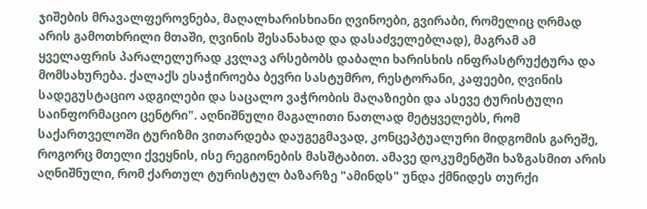ჯიშების მრავალფეროვნება, მაღალხარისხიანი ღვინოები, გვირაბი, რომელიც ღრმად არის გამოთხრილი მთაში, ღვინის შესანახად და დასაძველებლად), მაგრამ ამ ყველაფრის პარალელურად კვლავ არსებობს დაბალი ხარისხის ინფრასტრუქტურა და მომსახურება. ქალაქს ესაჭიროება ბევრი სასტუმრო, რესტორანი, კაფეები, ღვინის სადეგუსტაციო ადგილები და საცალო ვაჭრობის მაღაზიები და ასევე ტურისტული საინფორმაციო ცენტრი". აღნიშნული მაგალითი ნათლად მეტყველებს, რომ საქართველოში ტურიზმი ვითარდება დაუგეგმავად, კონცეპტუალური მიდგომის გარეშე, როგორც მთელი ქვეყნის, ისე რეგიონების მასშტაბით. ამავე დოკუმენტში ხაზგასმით არის აღნიშნული, რომ ქართულ ტურისტულ ბაზარზე "ამინდს" უნდა ქმნიდეს თურქი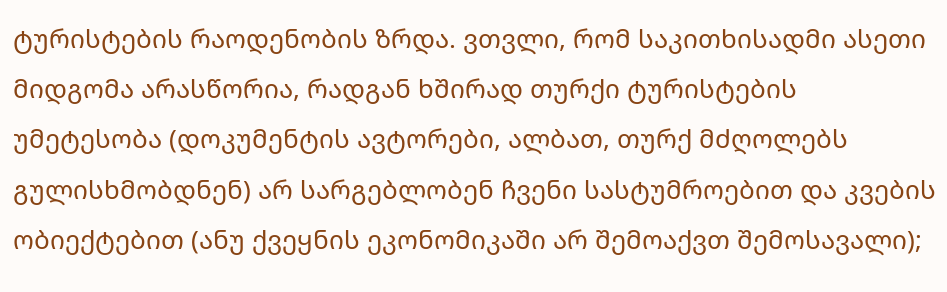ტურისტების რაოდენობის ზრდა. ვთვლი, რომ საკითხისადმი ასეთი მიდგომა არასწორია, რადგან ხშირად თურქი ტურისტების უმეტესობა (დოკუმენტის ავტორები, ალბათ, თურქ მძღოლებს გულისხმობდნენ) არ სარგებლობენ ჩვენი სასტუმროებით და კვების ობიექტებით (ანუ ქვეყნის ეკონომიკაში არ შემოაქვთ შემოსავალი);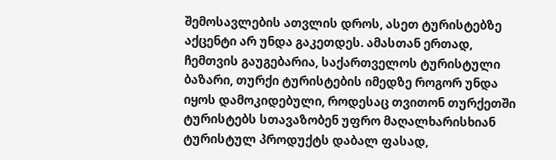შემოსავლების ათვლის დროს, ასეთ ტურისტებზე აქცენტი არ უნდა გაკეთდეს. ამასთან ერთად, ჩემთვის გაუგებარია, საქართველოს ტურისტული ბაზარი, თურქი ტურისტების იმედზე როგორ უნდა იყოს დამოკიდებული, როდესაც თვითონ თურქეთში ტურისტებს სთავაზობენ უფრო მაღალხარისხიან ტურისტულ პროდუქტს დაბალ ფასად,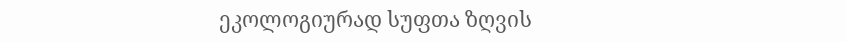ეკოლოგიურად სუფთა ზღვის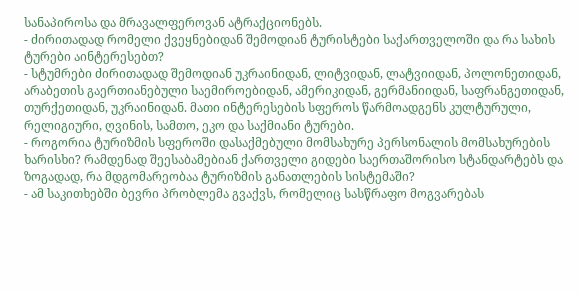სანაპიროსა და მრავალფეროვან ატრაქციონებს.
- ძირითადად რომელი ქვეყნებიდან შემოდიან ტურისტები საქართველოში და რა სახის ტურები აინტერესებთ?
- სტუმრები ძირითადად შემოდიან უკრაინიდან, ლიტვიდან, ლატვიიდან, პოლონეთიდან, არაბეთის გაერთიანებული საემიროებიდან, ამერიკიდან, გერმანიიდან, საფრანგეთიდან, თურქეთიდან, უკრაინიდან. მათი ინტერესების სფეროს წარმოადგენს კულტურული, რელიგიური, ღვინის, სამთო, ეკო და საქმიანი ტურები.
- როგორია ტურიზმის სფეროში დასაქმებული მომსახურე პერსონალის მომსახურების ხარისხი? რამდენად შეესაბამებიან ქართველი გიდები საერთაშორისო სტანდარტებს და ზოგადად, რა მდგომარეობაა ტურიზმის განათლების სისტემაში?
- ამ საკითხებში ბევრი პრობლემა გვაქვს, რომელიც სასწრაფო მოგვარებას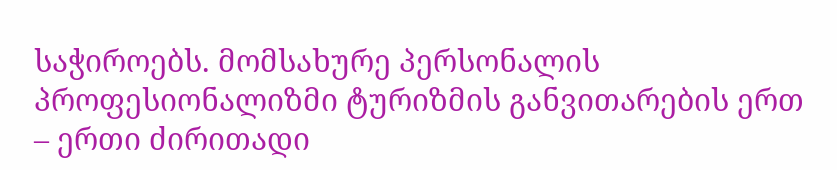საჭიროებს. მომსახურე პერსონალის პროფესიონალიზმი ტურიზმის განვითარების ერთ – ერთი ძირითადი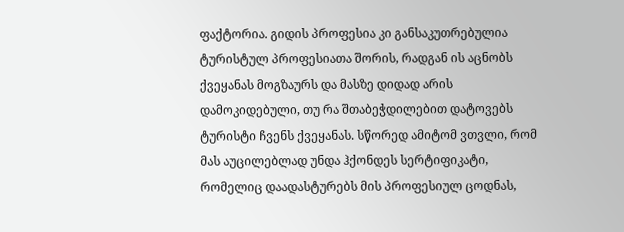ფაქტორია. გიდის პროფესია კი განსაკუთრებულია ტურისტულ პროფესიათა შორის, რადგან ის აცნობს ქვეყანას მოგზაურს და მასზე დიდად არის დამოკიდებული, თუ რა შთაბეჭდილებით დატოვებს ტურისტი ჩვენს ქვეყანას. სწორედ ამიტომ ვთვლი, რომ მას აუცილებლად უნდა ჰქონდეს სერტიფიკატი, რომელიც დაადასტურებს მის პროფესიულ ცოდნას,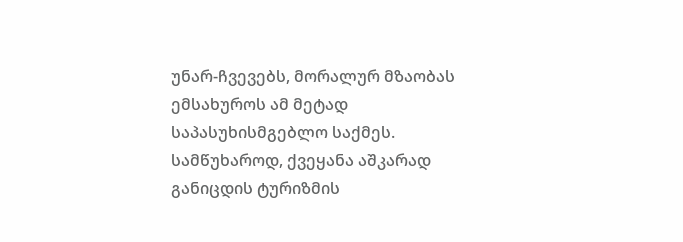უნარ-ჩვევებს, მორალურ მზაობას ემსახუროს ამ მეტად საპასუხისმგებლო საქმეს.
სამწუხაროდ, ქვეყანა აშკარად განიცდის ტურიზმის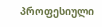პროფესიული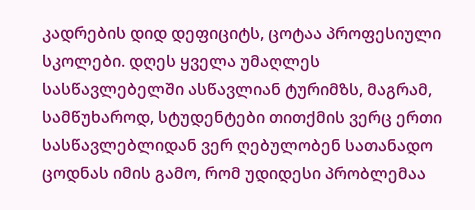კადრების დიდ დეფიციტს, ცოტაა პროფესიული სკოლები. დღეს ყველა უმაღლეს სასწავლებელში ასწავლიან ტურიმზს, მაგრამ, სამწუხაროდ, სტუდენტები თითქმის ვერც ერთი სასწავლებლიდან ვერ ღებულობენ სათანადო ცოდნას იმის გამო, რომ უდიდესი პრობლემაა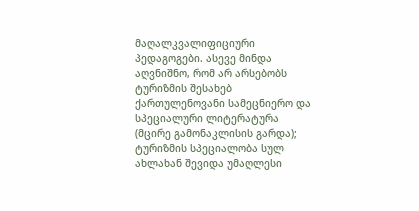მაღალკვალიფიციური პედაგოგები. ასევე მინდა აღვნიშნო, რომ არ არსებობს ტურიზმის შესახებ ქართულენოვანი სამეცნიერო და სპეციალური ლიტერატურა (მცირე გამონაკლისის გარდა); ტურიზმის სპეციალობა სულ ახლახან შევიდა უმაღლესი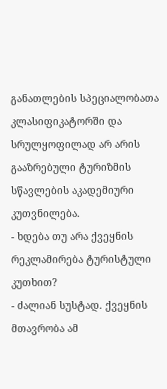განათლების სპეციალობათა კლასიფიკატორში და სრულყოფილად არ არის გააზრებული ტურიზმის სწავლების აკადემიური კუთვნილება.
- ხდება თუ არა ქვეყნის რეკლამირება ტურისტული კუთხით?
- ძალიან სუსტად. ქვეყნის მთავრობა ამ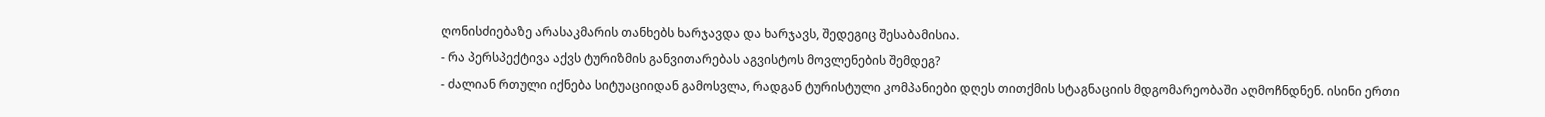ღონისძიებაზე არასაკმარის თანხებს ხარჯავდა და ხარჯავს, შედეგიც შესაბამისია.
- რა პერსპექტივა აქვს ტურიზმის განვითარებას აგვისტოს მოვლენების შემდეგ?
- ძალიან რთული იქნება სიტუაციიდან გამოსვლა, რადგან ტურისტული კომპანიები დღეს თითქმის სტაგნაციის მდგომარეობაში აღმოჩნდნენ. ისინი ერთი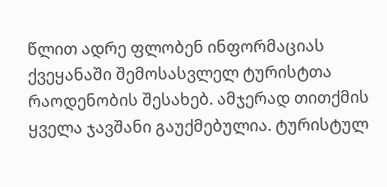წლით ადრე ფლობენ ინფორმაციას ქვეყანაში შემოსასვლელ ტურისტთა რაოდენობის შესახებ. ამჯერად თითქმის ყველა ჯავშანი გაუქმებულია. ტურისტულ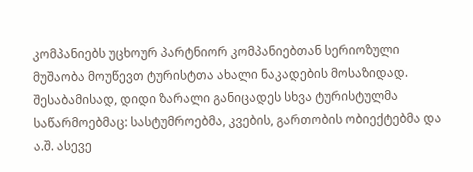კომპანიებს უცხოურ პარტნიორ კომპანიებთან სერიოზული მუშაობა მოუწევთ ტურისტთა ახალი ნაკადების მოსაზიდად. შესაბამისად, დიდი ზარალი განიცადეს სხვა ტურისტულმა საწარმოებმაც: სასტუმროებმა, კვების, გართობის ობიექტებმა და ა.შ. ასევე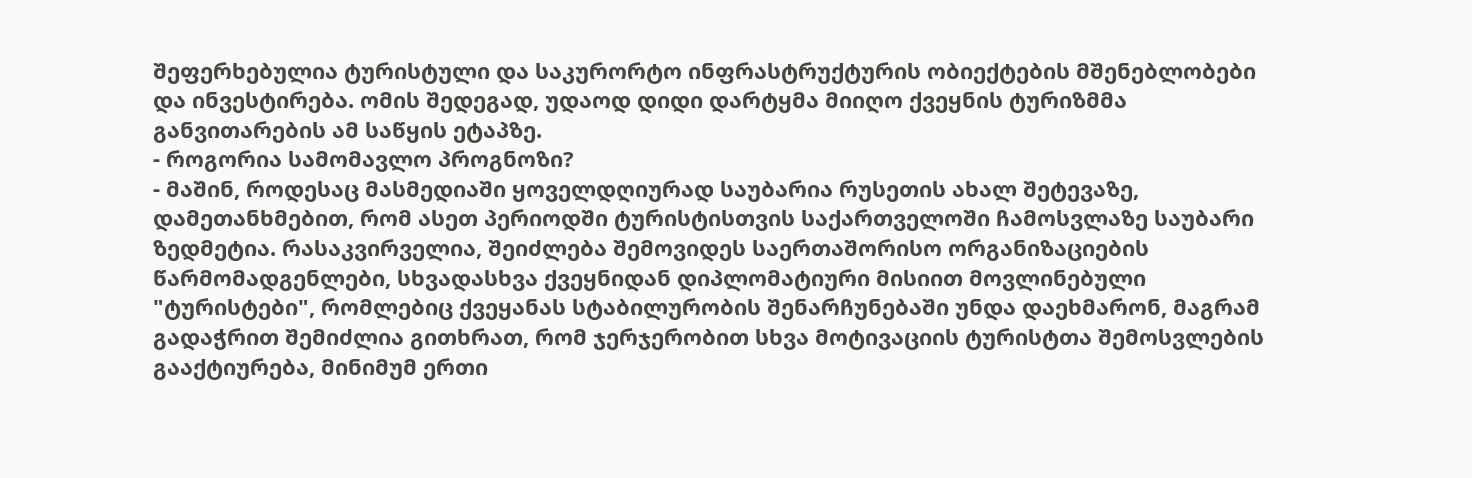შეფერხებულია ტურისტული და საკურორტო ინფრასტრუქტურის ობიექტების მშენებლობები და ინვესტირება. ომის შედეგად, უდაოდ დიდი დარტყმა მიიღო ქვეყნის ტურიზმმა განვითარების ამ საწყის ეტაპზე.
- როგორია სამომავლო პროგნოზი?
- მაშინ, როდესაც მასმედიაში ყოველდღიურად საუბარია რუსეთის ახალ შეტევაზე, დამეთანხმებით, რომ ასეთ პერიოდში ტურისტისთვის საქართველოში ჩამოსვლაზე საუბარი ზედმეტია. რასაკვირველია, შეიძლება შემოვიდეს საერთაშორისო ორგანიზაციების წარმომადგენლები, სხვადასხვა ქვეყნიდან დიპლომატიური მისიით მოვლინებული "ტურისტები", რომლებიც ქვეყანას სტაბილურობის შენარჩუნებაში უნდა დაეხმარონ, მაგრამ გადაჭრით შემიძლია გითხრათ, რომ ჯერჯერობით სხვა მოტივაციის ტურისტთა შემოსვლების გააქტიურება, მინიმუმ ერთი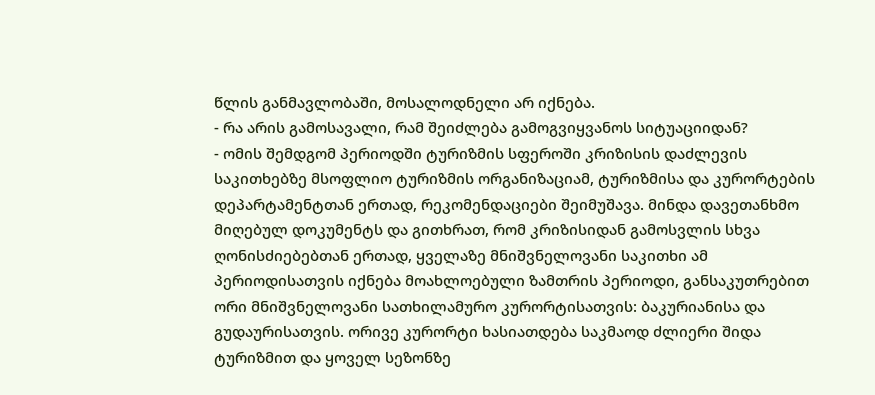წლის განმავლობაში, მოსალოდნელი არ იქნება.
- რა არის გამოსავალი, რამ შეიძლება გამოგვიყვანოს სიტუაციიდან?
- ომის შემდგომ პერიოდში ტურიზმის სფეროში კრიზისის დაძლევის საკითხებზე მსოფლიო ტურიზმის ორგანიზაციამ, ტურიზმისა და კურორტების დეპარტამენტთან ერთად, რეკომენდაციები შეიმუშავა. მინდა დავეთანხმო მიღებულ დოკუმენტს და გითხრათ, რომ კრიზისიდან გამოსვლის სხვა ღონისძიებებთან ერთად, ყველაზე მნიშვნელოვანი საკითხი ამ პერიოდისათვის იქნება მოახლოებული ზამთრის პერიოდი, განსაკუთრებით ორი მნიშვნელოვანი სათხილამურო კურორტისათვის: ბაკურიანისა და გუდაურისათვის. ორივე კურორტი ხასიათდება საკმაოდ ძლიერი შიდა ტურიზმით და ყოველ სეზონზე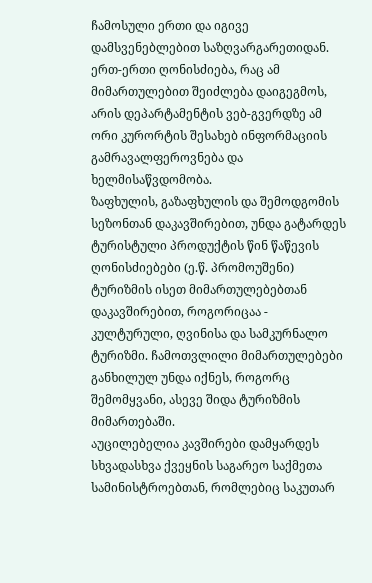ჩამოსული ერთი და იგივე დამსვენებლებით საზღვარგარეთიდან. ერთ-ერთი ღონისძიება, რაც ამ მიმართულებით შეიძლება დაიგეგმოს, არის დეპარტამენტის ვებ-გვერდზე ამ ორი კურორტის შესახებ ინფორმაციის გამრავალფეროვნება და ხელმისაწვდომობა.
ზაფხულის, გაზაფხულის და შემოდგომის სეზონთან დაკავშირებით, უნდა გატარდეს ტურისტული პროდუქტის წინ წაწევის ღონისძიებები (ე.წ. პრომოუშენი) ტურიზმის ისეთ მიმართულებებთან დაკავშირებით, როგორიცაა - კულტურული, ღვინისა და სამკურნალო ტურიზმი. ჩამოთვლილი მიმართულებები განხილულ უნდა იქნეს, როგორც შემომყვანი, ასევე შიდა ტურიზმის მიმართებაში.
აუცილებელია კავშირები დამყარდეს სხვადასხვა ქვეყნის საგარეო საქმეთა სამინისტროებთან, რომლებიც საკუთარ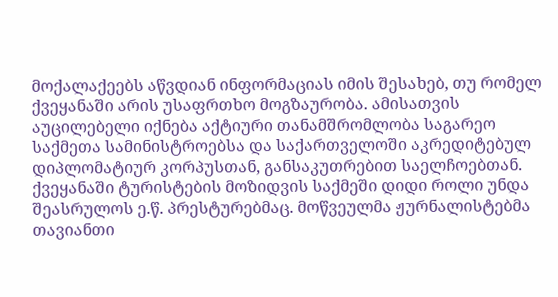მოქალაქეებს აწვდიან ინფორმაციას იმის შესახებ, თუ რომელ ქვეყანაში არის უსაფრთხო მოგზაურობა. ამისათვის აუცილებელი იქნება აქტიური თანამშრომლობა საგარეო საქმეთა სამინისტროებსა და საქართველოში აკრედიტებულ დიპლომატიურ კორპუსთან, განსაკუთრებით საელჩოებთან. ქვეყანაში ტურისტების მოზიდვის საქმეში დიდი როლი უნდა შეასრულოს ე.წ. პრესტურებმაც. მოწვეულმა ჟურნალისტებმა თავიანთი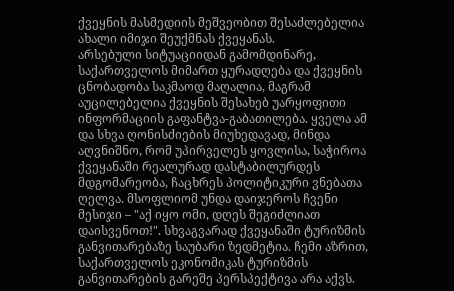ქვეყნის მასმედიის მეშვეობით შესაძლებელია ახალი იმიჯი შეუქმნას ქვეყანას.
არსებული სიტუაციიდან გამომდინარე, საქართველოს მიმართ ყურადღება და ქვეყნის ცნობადობა საკმაოდ მაღალია, მაგრამ აუცილებელია ქვეყნის შესახებ უარყოფითი ინფორმაციის გაფანტვა-გაბათილება. ყველა ამ და სხვა ღონისძიების მიუხედავად, მინდა აღვნიშნო, რომ უპირველეს ყოვლისა, საჭიროა ქვეყანაში რეალურად დასტაბილურდეს მდგომარეობა, ჩაცხრეს პოლიტიკური ვნებათა ღელვა. მსოფლიომ უნდა დაიჯეროს ჩვენი მესიჯი – "აქ იყო ომი, დღეს შეგიძლიათ დაისვენოთ!". სხვაგვარად ქვეყანაში ტურიზმის განვითარებაზე საუბარი ზედმეტია. ჩემი აზრით, საქართველოს ეკონომიკას ტურიზმის განვითარების გარეშე პერსპექტივა არა აქვს.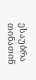ესაუბრა თინათინ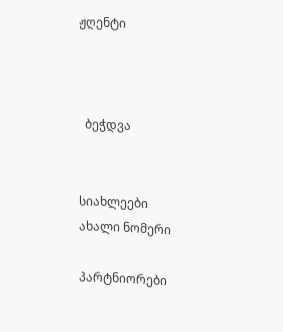ჟღენტი



  ბეჭდვა


სიახლეები
ახალი ნომერი

პარტნიორები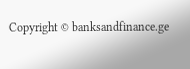Copyright © banksandfinance.ge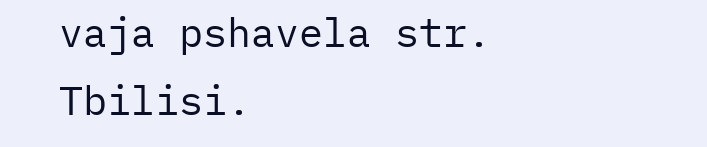vaja pshavela str. Tbilisi.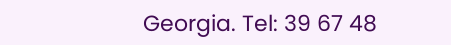Georgia. Tel: 39 67 48